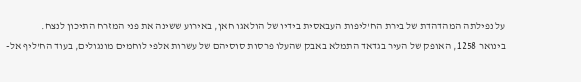על נפילתה המהדהדת של בירת הח'ליפות העבאסית בידיו של הולאגו חאן, באירוע ששינה את פני המזרח התיכון לנצח.
בינואר 1258, האופק של העיר בגדאד התמלא באבק שהעלו פרסות סוסיהם של עשרות אלפי לוחמים מונגולים, בעוד הח'ליף אל-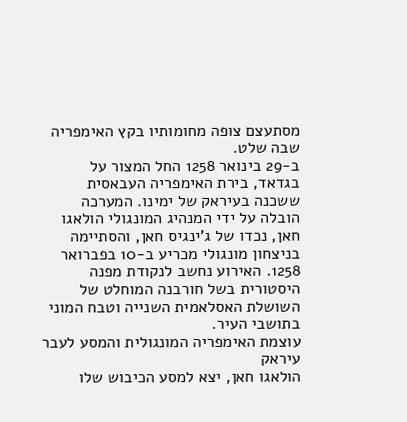מסתעצם צופה מחומותיו בקץ האימפריה שבה שלט.
ב-29 בינואר 1258 החל המצור על בגדאד, בירת האימפריה העבאסית ששכנה בעיראק של ימינו. המערכה הובלה על ידי המנהיג המונגולי הולאגו חאן, נכדו של ג'ינגיס חאן, והסתיימה בניצחון מונגולי מכריע ב-10 בפברואר 1258. האירוע נחשב לנקודת מפנה היסטורית בשל חורבנה המוחלט של השושלת האסלאמית השנייה וטבח המוני בתושבי העיר.
עוצמת האימפריה המונגולית והמסע לעבר עיראק
הולאגו חאן, יצא למסע הכיבוש שלו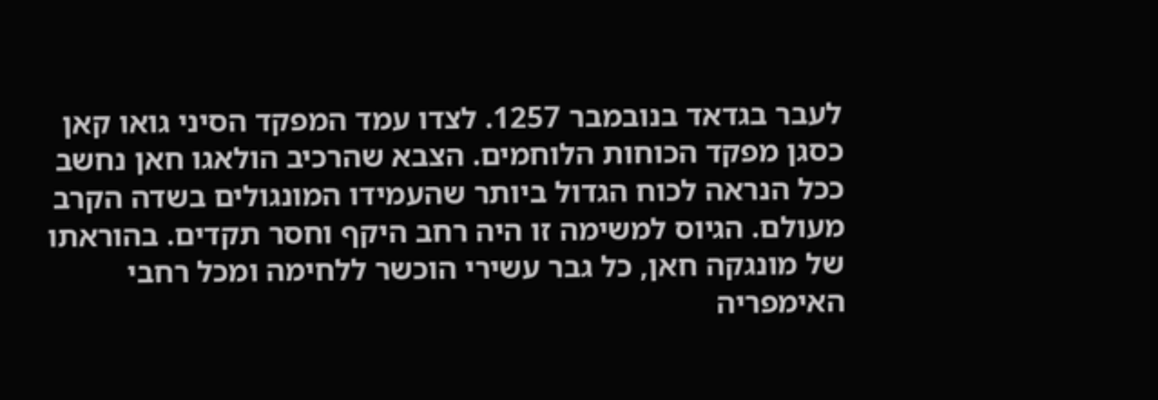לעבר בגדאד בנובמבר 1257. לצדו עמד המפקד הסיני גואו קאן כסגן מפקד הכוחות הלוחמים. הצבא שהרכיב הולאגו חאן נחשב ככל הנראה לכוח הגדול ביותר שהעמידו המונגולים בשדה הקרב מעולם. הגיוס למשימה זו היה רחב היקף וחסר תקדים. בהוראתו של מונגקה חאן, כל גבר עשירי הוכשר ללחימה ומכל רחבי האימפריה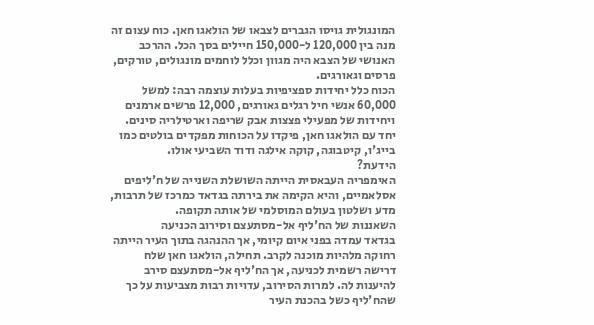המונגולית גויסו הגברים לצבאו של הולאגו חאן. כוח עצום זה מנה בין 120,000 ל-150,000 חיילים בסך הכל. ההרכב האנושי של הצבא היה מגוון וכלל לוחמים מונגולים, טורקים, פרסים וגאורגים.
הכוח כלל יחידות ספציפיות בעלות עוצמה רבה: למשל 60,000 אנשי חיל רגלים גאורגים, 12,000 פרשים ארמנים ויחידות של מפעילי פצצות אבק שריפה וארטילריה סינים. יחד עם הולאגו חאן, פיקדו על הכוחות מפקדים בולטים כמו בייג'ו, קיטבוגה, קוקה אילגה ודוד השביעי אולו.
הידעת?
האימפריה העבאסית הייתה השושלת השנייה של ח'ליפים אסלאמיים, והיא הקימה את בירתה בגדאד כמרכז של תרבות, מדע ושלטון בעולם המוסלמי של אותה תקופה.
השאננות של הח'ליף אל-מסתעצם וסירוב הכניעה
בגדאד עמדה בפני איום קיומי, אך ההנהגה בתוך העיר הייתה רחוקה מלהיות מוכנה לקרב. תחילה, הולאגו חאן שלח דרישה רשמית לכניעה, אך הח'ליף אל-מסתעצם סירב להיענות לה. למרות הסירוב, עדויות רבות מצביעות על כך שהח'ליף כשל בהכנת העיר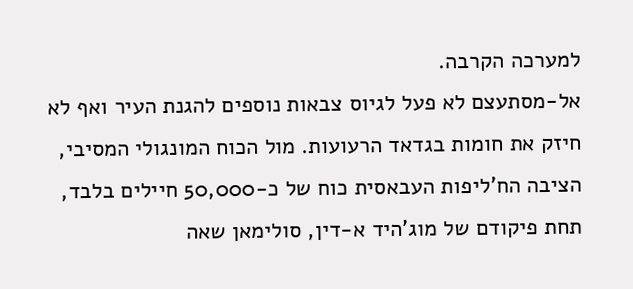למערכה הקרבה.
אל-מסתעצם לא פעל לגיוס צבאות נוספים להגנת העיר ואף לא חיזק את חומות בגדאד הרעועות. מול הכוח המונגולי המסיבי, הציבה הח'ליפות העבאסית כוח של כ-50,000 חיילים בלבד, תחת פיקודם של מוג'היד א-דין, סולימאן שאה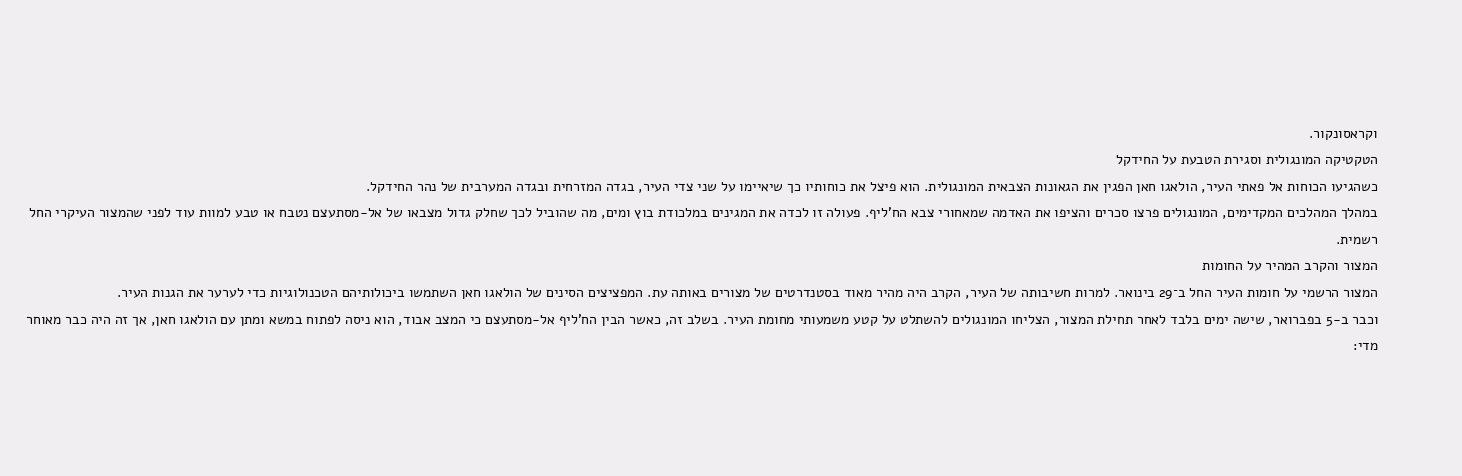וקראסונקור.
הטקטיקה המונגולית וסגירת הטבעת על החידקל
כשהגיעו הכוחות אל פאתי העיר, הולאגו חאן הפגין את הגאונות הצבאית המונגולית. הוא פיצל את כוחותיו כך שיאיימו על שני צדי העיר, בגדה המזרחית ובגדה המערבית של נהר החידקל.
במהלך המהלכים המקדימים, המונגולים פרצו סכרים והציפו את האדמה שמאחורי צבא הח'ליף. פעולה זו לכדה את המגינים במלכודת בוץ ומים, מה שהוביל לכך שחלק גדול מצבאו של אל-מסתעצם נטבח או טבע למוות עוד לפני שהמצור העיקרי החל רשמית.
המצור והקרב המהיר על החומות
המצור הרשמי על חומות העיר החל ב־29 בינואר. למרות חשיבותה של העיר, הקרב היה מהיר מאוד בסטנדרטים של מצורים באותה עת. המפציצים הסינים של הולאגו חאן השתמשו ביכולותיהם הטכנולוגיות כדי לערער את הגנות העיר.
וכבר ב-5 בפברואר, שישה ימים בלבד לאחר תחילת המצור, הצליחו המונגולים להשתלט על קטע משמעותי מחומת העיר. בשלב זה, כאשר הבין הח'ליף אל-מסתעצם כי המצב אבוד, הוא ניסה לפתוח במשא ומתן עם הולאגו חאן, אך זה היה כבר מאוחר מדי: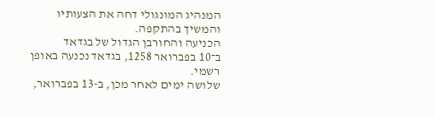המנהיג המונגולי דחה את הצעותיו והמשיך בהתקפה.
הכניעה והחורבן הגדול של בגדאד
ב־10 בפברואר 1258, בגדאד נכנעה באופן רשמי.
שלושה ימים לאחר מכן, ב-13 בפברואר,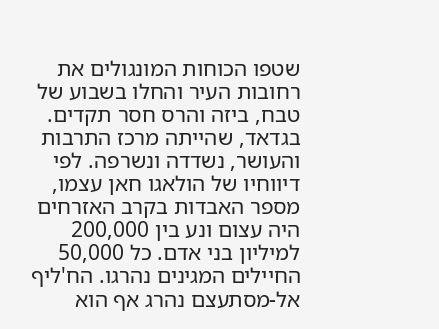שטפו הכוחות המונגולים את רחובות העיר והחלו בשבוע של טבח, ביזה והרס חסר תקדים.
בגדאד, שהייתה מרכז התרבות והעושר, נשדדה ונשרפה. לפי דיווחיו של הולאגו חאן עצמו, מספר האבדות בקרב האזרחים היה עצום ונע בין 200,000 למיליון בני אדם. כל 50,000 החיילים המגינים נהרגו. הח'ליף אל-מסתעצם נהרג אף הוא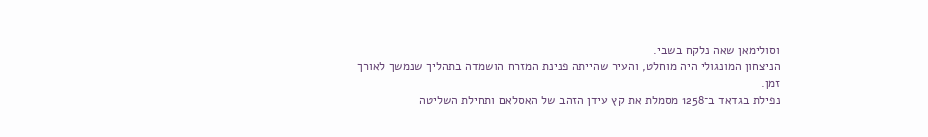וסולימאן שאה נלקח בשבי.
הניצחון המונגולי היה מוחלט, והעיר שהייתה פנינת המזרח הושמדה בתהליך שנמשך לאורך זמן.
נפילת בגדאד ב־1258 מסמלת את קץ עידן הזהב של האסלאם ותחילת השליטה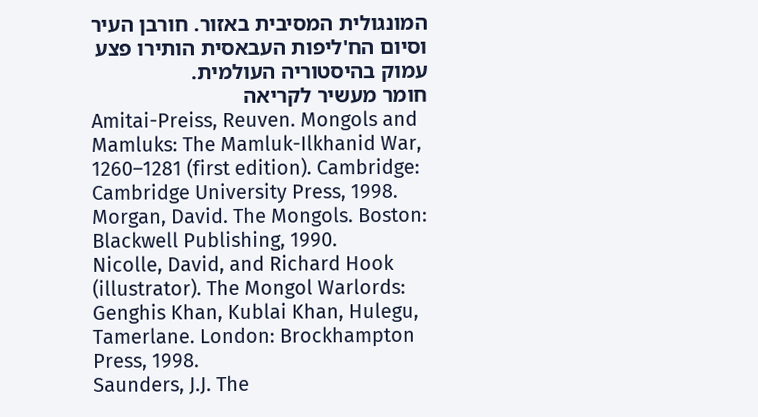המונגולית המסיבית באזור. חורבן העיר וסיום הח'ליפות העבאסית הותירו פצע עמוק בהיסטוריה העולמית.
חומר מעשיר לקריאה
Amitai-Preiss, Reuven. Mongols and Mamluks: The Mamluk-Ilkhanid War, 1260–1281 (first edition). Cambridge: Cambridge University Press, 1998.
Morgan, David. The Mongols. Boston: Blackwell Publishing, 1990.
Nicolle, David, and Richard Hook (illustrator). The Mongol Warlords: Genghis Khan, Kublai Khan, Hulegu, Tamerlane. London: Brockhampton Press, 1998.
Saunders, J.J. The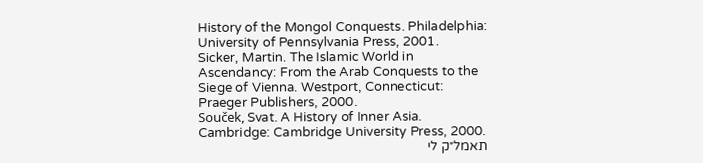History of the Mongol Conquests. Philadelphia: University of Pennsylvania Press, 2001.
Sicker, Martin. The Islamic World in Ascendancy: From the Arab Conquests to the Siege of Vienna. Westport, Connecticut: Praeger Publishers, 2000.
Souček, Svat. A History of Inner Asia. Cambridge: Cambridge University Press, 2000.
תאמל״ק לי